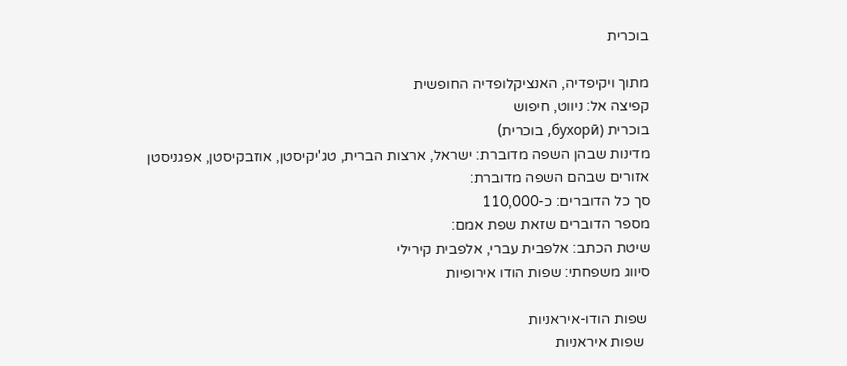בוכרית

מתוך ויקיפדיה, האנציקלופדיה החופשית
קפיצה אל: ניווט, חיפוש
בוכרית (бухорӣ, בוכרית)
מדינות שבהן השפה מדוברת: ישראל, ארצות הברית, טג'יקיסטן, אוזבקיסטן, אפגניסטן
אזורים שבהם השפה מדוברת:
סך כל הדוברים: כ-110,000
מספר הדוברים שזאת שפת אמם:
שיטת הכתב: אלפבית עברי, אלפבית קירילי
סיווג משפחתי: שפות הודו אירופיות

 שפות הודו-איראניות
  שפות איראניות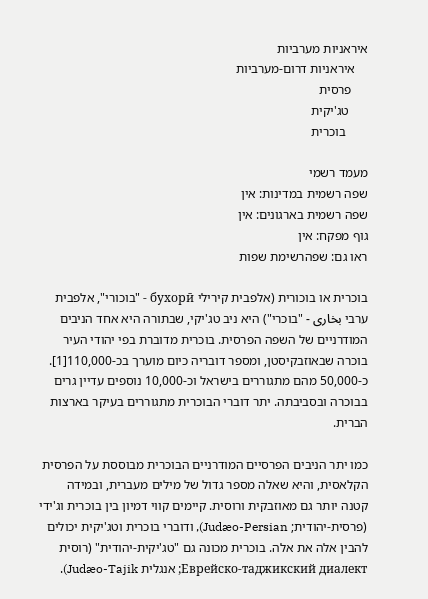איראניות מערביות
    איראניות דרום-מערביות
     פרסית
      טג'יקית
       בוכרית

מעמד רשמי
שפה רשמית במדינות: אין
שפה רשמית בארגונים: אין
גוף מפקח: אין
ראו גם: שפהרשימת שפות

בוכרית או בוכורית (אלפבית קירילי бухорӣ - "בוכורי", אלפבית ערבי بخاری - "בוכרי") היא ניב טג'יקי, שבתורה היא אחד הניבים המודרניים של השפה הפרסית. בוכרית מדוברת בפי יהודי העיר בוכרה שבאוזבקיסטן, ומספר דובריה כיום מוערך בכ-110,000[1]. כ-50,000 מהם מתגוררים בישראל וכ-10,000 נוספים עדיין גרים בבוכרה ובסביבתה. יתר דוברי הבוכרית מתגוררים בעיקר בארצות הברית.

כמו יתר הניבים הפרסיים המודרניים הבוכרית מבוססת על הפרסית הקלאסית, והיא שאלה מספר גדול של מילים מעברית, ובמידה קטנה יותר גם מאוזבקית ורוסית. קיימים קווי דמיון בין בוכרית וג'ידי (פרסית-יהודית; Judæo-Persian), ודוברי בוכרית וטג'יקית יכולים להבין אלה את אלה. בוכרית מכונה גם "טג'יקית-יהודית" (רוסית Еврейско-таджикский диалект; אנגלית Judæo-Tajik).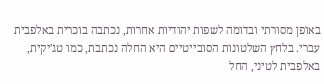באופן מסורתי ובדומה לשפות יהודיות אחרות, נכתבה בוכרית באלפבית עברי. בלחץ השלטונות הסובייטיים היא החלה נכתבת, כמו טג'יקית, באלפבית לטיני, החל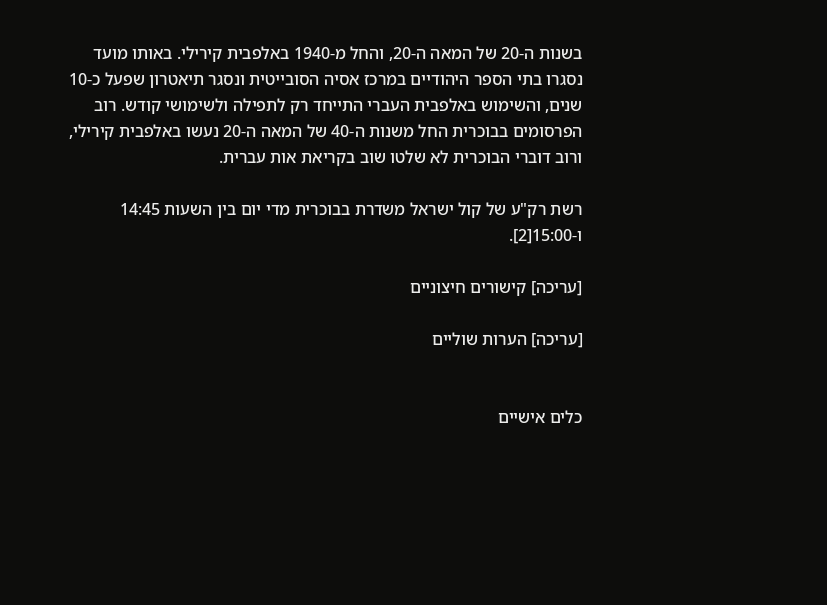בשנות ה-20 של המאה ה-20, והחל מ-1940 באלפבית קירילי. באותו מועד נסגרו בתי הספר היהודיים במרכז אסיה הסובייטית ונסגר תיאטרון שפעל כ-10 שנים, והשימוש באלפבית העברי התייחד רק לתפילה ולשימושי קודש. רוב הפרסומים בבוכרית החל משנות ה-40 של המאה ה-20 נעשו באלפבית קירילי, ורוב דוברי הבוכרית לא שלטו שוב בקריאת אות עברית.

רשת רק"ע של קול ישראל משדרת בבוכרית מדי יום בין השעות 14:45 ו-15:00[2].

[עריכה] קישורים חיצוניים

[עריכה] הערות שוליים


כלים אישיים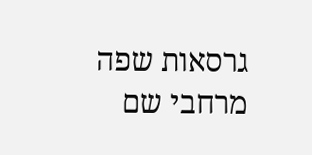גרסאות שפה
מרחבי שם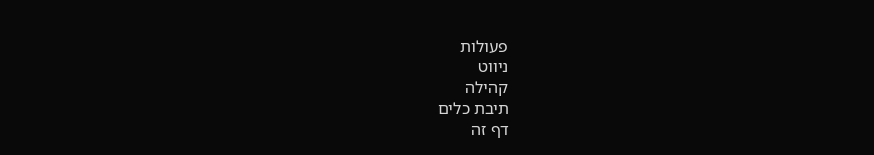פעולות
ניווט
קהילה
תיבת כלים
דף זה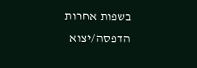בשפות אחרות
הדפסה/יצוא